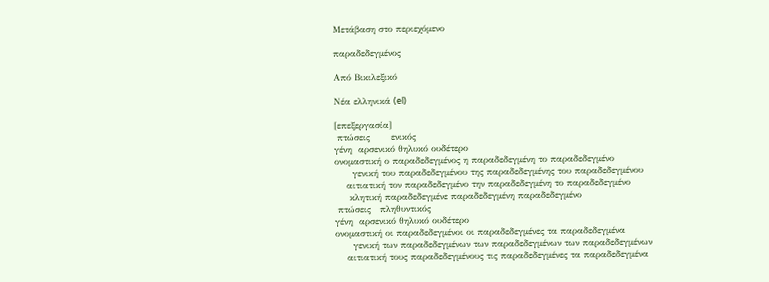Μετάβαση στο περιεχόμενο

παραδεδεγμένος

Από Βικιλεξικό

Νέα ελληνικά (el)

[επεξεργασία]
 πτώσεις       ενικός
γένη  αρσενικό θηλυκό ουδέτερο
ονομαστική ο παραδεδεγμένος η παραδεδεγμένη το παραδεδεγμένο
      γενική του παραδεδεγμένου της παραδεδεγμένης του παραδεδεγμένου
    αιτιατική τον παραδεδεγμένο την παραδεδεγμένη το παραδεδεγμένο
     κλητική παραδεδεγμένε παραδεδεγμένη παραδεδεγμένο
 πτώσεις   πληθυντικός
γένη  αρσενικό θηλυκό ουδέτερο
ονομαστική οι παραδεδεγμένοι οι παραδεδεγμένες τα παραδεδεγμένα
      γενική των παραδεδεγμένων των παραδεδεγμένων των παραδεδεγμένων
    αιτιατική τους παραδεδεγμένους τις παραδεδεγμένες τα παραδεδεγμένα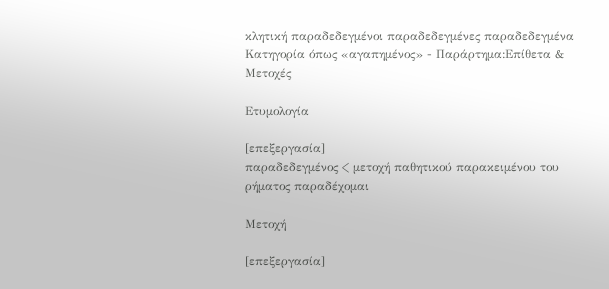κλητική παραδεδεγμένοι παραδεδεγμένες παραδεδεγμένα
Κατηγορία όπως «αγαπημένος» - Παράρτημα:Επίθετα & Μετοχές

Ετυμολογία

[επεξεργασία]
παραδεδεγμένος < μετοχή παθητικού παρακειμένου του ρήματος παραδέχομαι

Μετοχή

[επεξεργασία]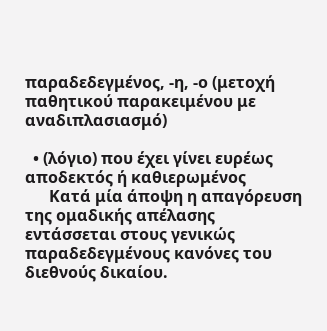παραδεδεγμένος, -η, -ο (μετοχή παθητικού παρακειμένου με αναδιπλασιασμό)

  • (λόγιο) που έχει γίνει ευρέως αποδεκτός ή καθιερωμένος
      Κατά μία άποψη η απαγόρευση της ομαδικής απέλασης εντάσσεται στους γενικώς παραδεδεγμένους κανόνες του διεθνούς δικαίου.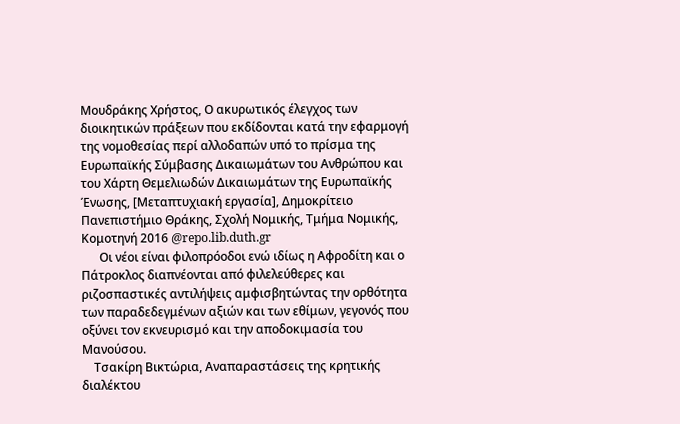Μουδράκης Χρήστος, Ο ακυρωτικός έλεγχος των διοικητικών πράξεων που εκδίδονται κατά την εφαρμογή της νομοθεσίας περί αλλοδαπών υπό το πρίσμα της Ευρωπαϊκής Σύμβασης Δικαιωμάτων του Ανθρώπου και του Χάρτη Θεμελιωδών Δικαιωμάτων της Ευρωπαϊκής Ένωσης, [Μεταπτυχιακή εργασία], Δημοκρίτειο Πανεπιστήμιο Θράκης, Σχολή Νομικής, Τμήμα Νομικής, Κομοτηνή 2016 @repo.lib.duth.gr
      Οι νέοι είναι φιλοπρόοδοι ενώ ιδίως η Αφροδίτη και ο Πάτροκλος διαπνέονται από φιλελεύθερες και ριζοσπαστικές αντιλήψεις αμφισβητώντας την ορθότητα των παραδεδεγμένων αξιών και των εθίμων, γεγονός που οξύνει τον εκνευρισμό και την αποδοκιμασία του Μανούσου.
    Τσακίρη Βικτώρια, Αναπαραστάσεις της κρητικής διαλέκτου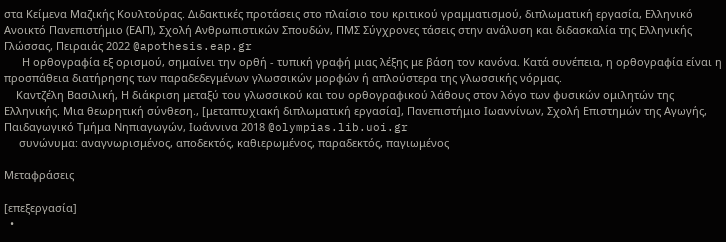στα Κείμενα Μαζικής Κουλτούρας. Διδακτικές προτάσεις στο πλαίσιο του κριτικού γραμματισμού, διπλωματική εργασία, Ελληνικό Ανοικτό Πανεπιστήμιο (ΕΑΠ), Σχολή Ανθρωπιστικών Σπουδών, ΠΜΣ Σύγχρονες τάσεις στην ανάλυση και διδασκαλία της Ελληνικής Γλώσσας, Πειραιάς 2022 @apothesis.eap.gr
      Η ορθογραφία εξ ορισμού, σημαίνει την ορθή - τυπική γραφή μιας λέξης με βάση τον κανόνα. Κατά συνέπεια, η ορθογραφία είναι η προσπάθεια διατήρησης των παραδεδεγμένων γλωσσικών μορφών ή απλούστερα της γλωσσικής νόρμας.
    Καντζέλη Βασιλική, Η διάκριση μεταξύ του γλωσσικού και του ορθογραφικού λάθους στον λόγο των φυσικών ομιλητών της Ελληνικής. Μια θεωρητική σύνθεση., [μεταπτυχιακή διπλωματική εργασία], Πανεπιστήμιο Ιωαννίνων, Σχολή Επιστημών της Αγωγής, Παιδαγωγικό Τμήμα Νηπιαγωγών, Ιωάννινα 2018 @olympias.lib.uoi.gr
     συνώνυμα: αναγνωρισμένος, αποδεκτός, καθιερωμένος, παραδεκτός, παγιωμένος

Μεταφράσεις

[επεξεργασία]
  •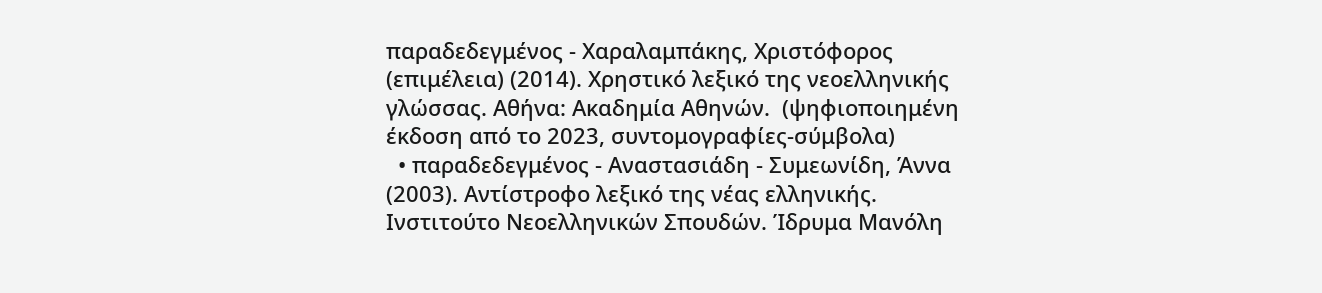παραδεδεγμένος - Χαραλαμπάκης, Χριστόφορος (επιμέλεια) (2014). Χρηστικό λεξικό της νεοελληνικής γλώσσας. Αθήνα: Ακαδημία Αθηνών.  (ψηφιοποιημένη έκδοση από το 2023, συντομογραφίες-σύμβολα)
  • παραδεδεγμένος - Αναστασιάδη - Συμεωνίδη, Άννα (2003). Αντίστροφο λεξικό της νέας ελληνικής. Ινστιτούτο Νεοελληνικών Σπουδών. Ίδρυμα Μανόλη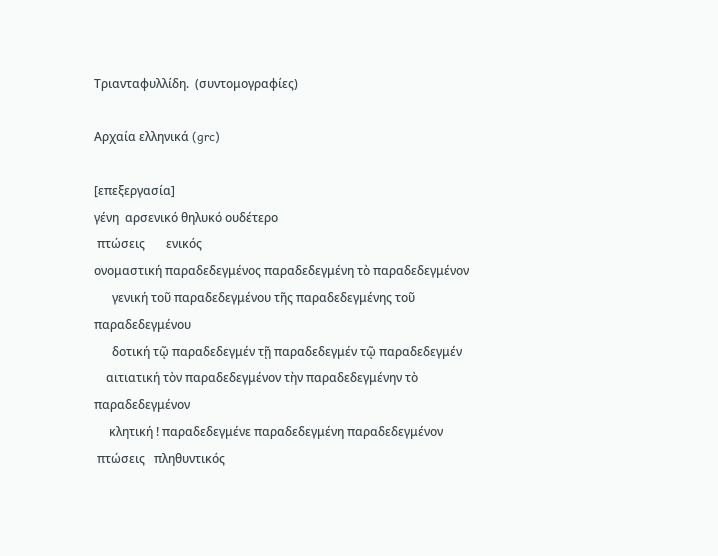Τριανταφυλλίδη.  (συντομογραφίες)

Αρχαία ελληνικά (grc)

[επεξεργασία]
γένη  αρσενικό θηλυκό ουδέτερο
 πτώσεις       ενικός
ονομαστική παραδεδεγμένος παραδεδεγμένη τὸ παραδεδεγμένον
      γενική τοῦ παραδεδεγμένου τῆς παραδεδεγμένης τοῦ παραδεδεγμένου
      δοτική τῷ παραδεδεγμέν τῇ παραδεδεγμέν τῷ παραδεδεγμέν
    αιτιατική τὸν παραδεδεγμένον τὴν παραδεδεγμένην τὸ παραδεδεγμένον
     κλητική ! παραδεδεγμένε παραδεδεγμένη παραδεδεγμένον
 πτώσεις   πληθυντικός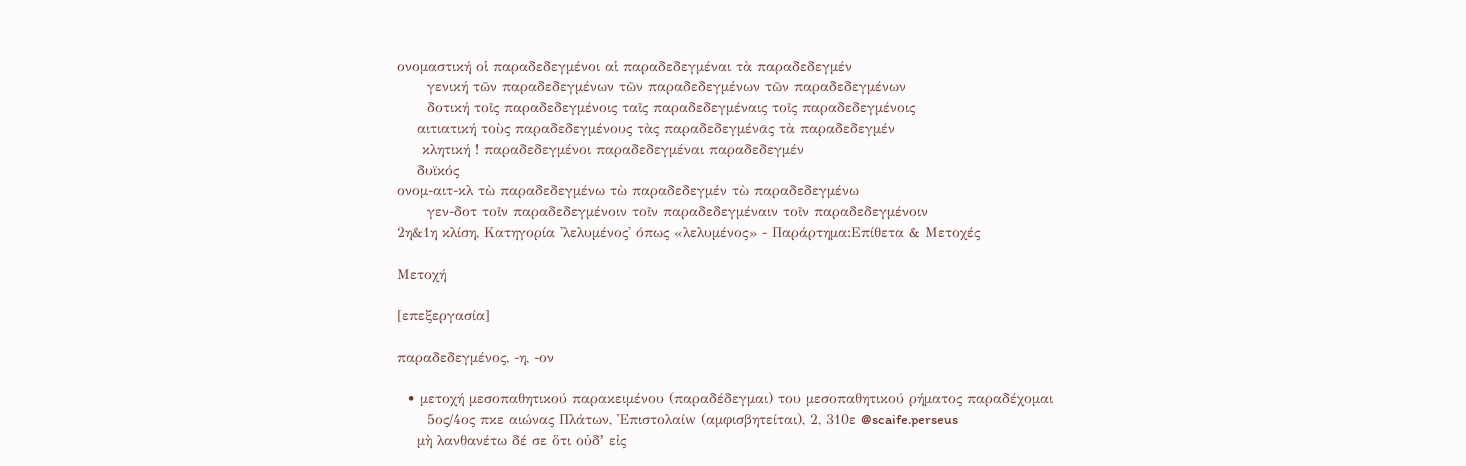ονομαστική οἱ παραδεδεγμένοι αἱ παραδεδεγμέναι τὰ παραδεδεγμέν
      γενική τῶν παραδεδεγμένων τῶν παραδεδεγμένων τῶν παραδεδεγμένων
      δοτική τοῖς παραδεδεγμένοις ταῖς παραδεδεγμέναις τοῖς παραδεδεγμένοις
    αιτιατική τοὺς παραδεδεγμένους τὰς παραδεδεγμένᾱς τὰ παραδεδεγμέν
     κλητική ! παραδεδεγμένοι παραδεδεγμέναι παραδεδεγμέν
    δυϊκός
ονομ-αιτ-κλ τὼ παραδεδεγμένω τὼ παραδεδεγμέν τὼ παραδεδεγμένω
      γεν-δοτ τοῖν παραδεδεγμένοιν τοῖν παραδεδεγμέναιν τοῖν παραδεδεγμένοιν
2η&1η κλίση, Κατηγορία 'λελυμένος' όπως «λελυμένος» - Παράρτημα:Επίθετα & Μετοχές

Μετοχή

[επεξεργασία]

παραδεδεγμένος, -η, -ον

  • μετοχή μεσοπαθητικού παρακειμένου (παραδέδεγμαι) του μεσοπαθητικού ρήματος παραδέχομαι
      5ος/4ος πκε αιώνας Πλάτων, Ἐπιστολαίw (αμφισβητείται), 2, 310ε @scaife.perseus
    μὴ λανθανέτω δέ σε ὅτι οὐδʼ εἰς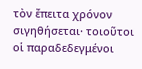τὸν ἔπειτα χρόνον σιγηθήσεται· τοιοῦτοι οἱ παραδεδεγμένοι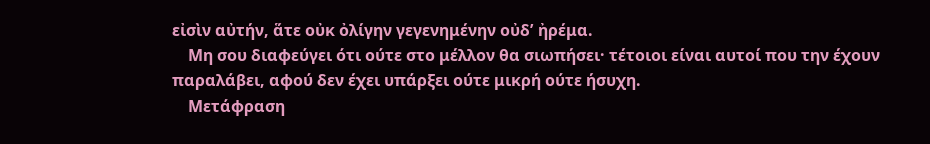εἰσὶν αὐτήν, ἅτε οὐκ ὀλίγην γεγενημένην οὐδʼ ἠρέμα.
    Μη σου διαφεύγει ότι ούτε στο μέλλον θα σιωπήσει· τέτοιοι είναι αυτοί που την έχουν παραλάβει, αφού δεν έχει υπάρξει ούτε μικρή ούτε ήσυχη.
    Μετάφραση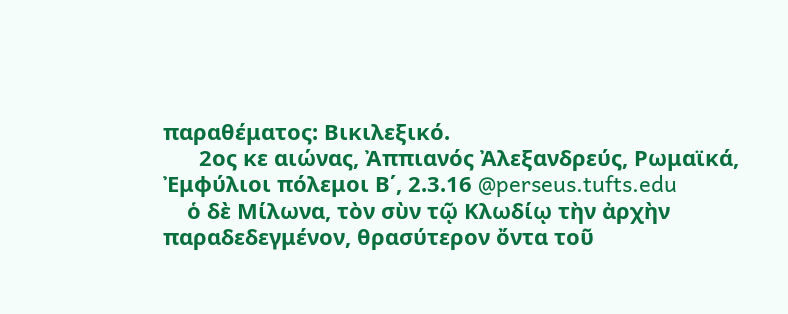παραθέματος: Βικιλεξικό.
      2ος κε αιώνας, Ἀππιανός Ἀλεξανδρεύς, Ρωμαϊκά, Ἐμφύλιοι πόλεμοι Β΄, 2.3.16 @perseus.tufts.edu
    ὁ δὲ Μίλωνα, τὸν σὺν τῷ Κλωδίῳ τὴν ἀρχὴν παραδεδεγμένον, θρασύτερον ὄντα τοῦ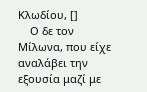Κλωδίου, []
    Ο δε τον Μίλωνα, που είχε αναλάβει την εξουσία μαζί με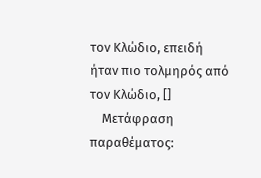τον Κλώδιο, επειδή ήταν πιο τολμηρός από τον Κλώδιο, []
    Μετάφραση παραθέματος: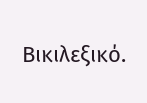Βικιλεξικό.